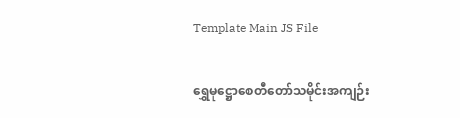Template Main JS File

ရွှေမု‌ဋ္ဌောစေတီတော်သမိုင်းအကျဉ်း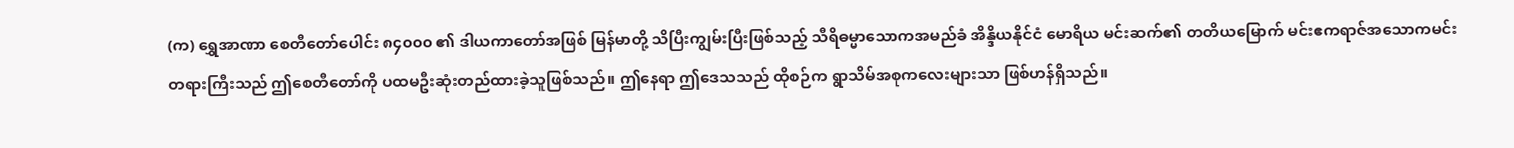(က) ရွှေအာဏာ စေတီတော်ပေါင်း ၈၄၀၀၀ ၏ ဒါယကာတော်အဖြစ် မြန်မာတို့ သိပြီးကျွမ်းပြီးဖြစ်သည့် သီရိဓမ္မာသောကအမည်ခံ အိန္ဒိယနိုင်ငံ မောရိယ မင်းဆက်၏ တတိယမြောက် မင်းဧကရာဇ်အသောကမင်းတရားကြီးသည် ဤစေတီတော်ကို ပထမဦးဆုံးတည်ထားခဲ့သူဖြစ်သည်။ ဤနေရာ ဤဒေသသည် ထိုစဉ်က ရွာသိမ်အစုကလေးများသာ ဖြစ်ဟန်ရှိသည်။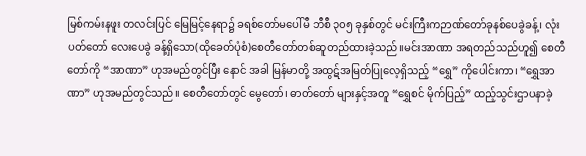မြစ်ကမ်းနဖူး တလင်းပြင် မြေမြင့်နေရာ၌ ခရစ်တော်မပေါ်မီ ဘီစီ ၃၀၅ ခုနှစ်တွင် မင်းကြီးကဉာဏ်တော်ခုနစ်ပေခွဲခန့်၊ လုံးပတ်တော် လေးပေခွဲ ခန့်ရှိသော(ထိုခေတ်ပုံစံ)စေတီတော်တစ်ဆူတည်ထားခဲ့သည်။မင်းအာဏာ အရတည်သည်ဟူ၍ စေတီတော်ကို “အာဏာ” ဟုအမည်တွင်ပြီး နောင် အခါ မြန်မာတို့ အထွဋ်အမြတ်ပြုလေ့ရှိသည့် “ရွှေ” ကိုပေါင်းကာ၊ “ရွှေအာဏာ” ဟုအမည်တွင်သည်။ စေတီတော်တွင် မွေတော်၊ ဓာတ်တော် များနှင့်အတူ “ရွှေစင် မိုက်ပြည့်” ထည့်သွင်းဌာပနာခဲ့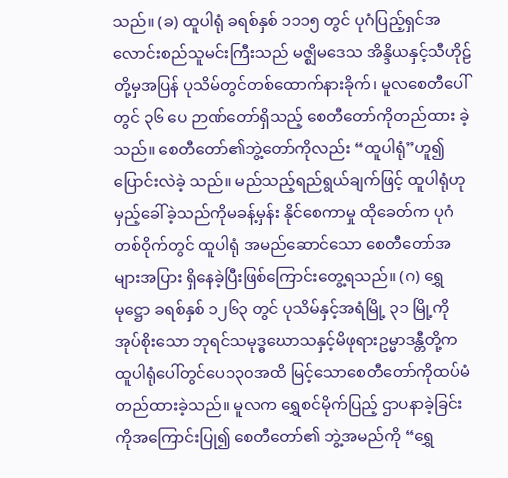သည်။ (ခ) ထူပါရုံ ခရစ်နှစ် ၁၁၁၅ တွင် ပုဂံပြည့်ရှင်အလောင်းစည်သူမင်းကြီးသည် မဇ္ဈိမဒေသ အိန္ဒိယနှင့်သီဟိုဠ်တို့မှအပြန် ပုသိမ်တွင်တစ်ထောက်နားခိုက်၊ မူလစေတီပေါ်တွင် ၃၆ ပေ ဉာဏ်တော်ရှိသည့် စေတီတော်ကိုတည်ထား ခဲ့သည်။ စေတီတော်၏ဘွဲ့တော်ကိုလည်း “ထူပါရုံ”ဟူ၍ ပြောင်းလဲခဲ့ သည်။ မည်သည့်ရည်ရွယ်ချက်ဖြင့် ထူပါရုံဟု မှည့်ခေါ်ခဲ့သည်ကိုမခန့်မှန်း နိုင်စေကာမှု ထိုခေတ်က ပုဂံတစ်ဝိုက်တွင် ထူပါရုံ အမည်ဆောင်သော စေတီတော်အများအပြား ရှိနေခဲ့ပြီးဖြစ်ကြောင်းတွေ့ရသည်။ (ဂ) ရွှေမုဋ္ဌော ခရစ်နှစ် ၁၂၆၃ တွင် ပုသိမ်နှင့်အရံမြို့ ၃၁ မြို့ကို အုပ်စိုးသော ဘုရင်သမုဒ္ဓဃောသနှင့်မိဖုရားဥမ္မာဒန္တီတို့က ထူပါရုံပေါ်တွင်ပေ၁၃၀အထိ မြင့်သောစေတီတော်ကိုထပ်မံတည်ထားခဲ့သည်။ မူလက ရွှေစင်မိုက်ပြည့် ဌာပနာခဲ့ခြင်းကိုအကြောင်းပြု၍ စေတီတော်၏ ဘွဲ့အမည်ကို “ရွှေ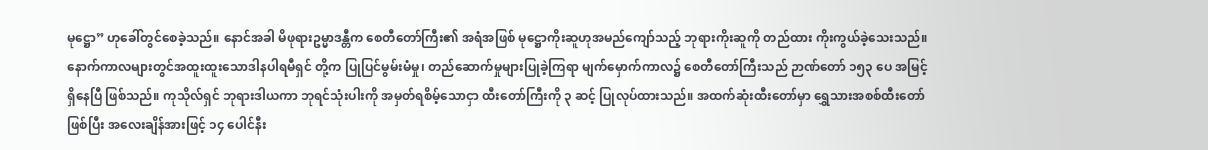မုဋ္ဌော” ဟုခေါ်တွင်စေခဲ့သည်။ နောင်အခါ မိဖုရားဥမ္မာဒန္တီက စေတီတော်ကြီး၏ အရံအဖြစ် မုဋ္ဌောကိုးဆူဟုအမည်ကျော်သည့် ဘုရားကိုးဆူကို တည်ထား ကိုးကွယ်ခဲ့သေးသည်။ နောက်ကာလများတွင်အထူးထူးသောဒါနပါရမီရှင် တို့က ပြုပြင်မွမ်းမံမှု၊ တည်ဆောက်မှုများပြုခဲ့ကြရာ မျက်မှောက်ကာလ၌ စေတီတော်ကြီးသည် ဉာဏ်တော် ၁၅၃ ပေ အမြင့်ရှိနေပြီ ဖြစ်သည်။ ကုသိုလ်ရှင် ဘုရားဒါယကာ ဘုရင်သုံးပါးကို အမှတ်ရစိမ့်သောငှာ ထီးတော်ကြီးကို ၃ ဆင့် ပြုလုပ်ထားသည်။ အထက်ဆုံးထီးတော်မှာ ရွှေသားအစစ်ထီးတော် ဖြစ်ပြီး အလေးချိန်အားဖြင့် ၁၄ ပေါင်နီး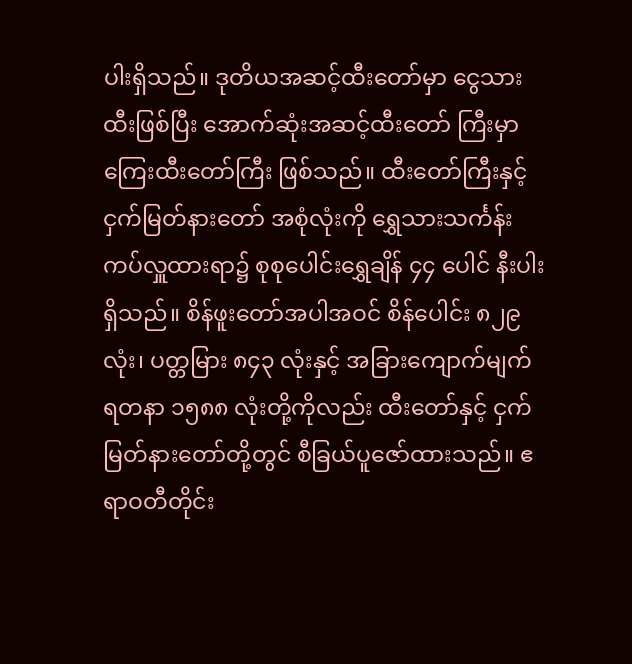ပါးရှိသည်။ ဒုတိယအဆင့်ထီးတော်မှာ ငွေသားထီးဖြစ်ပြီး အောက်ဆုံးအဆင့်ထီးတော် ကြီးမှာကြေးထီးတော်ကြီး ဖြစ်သည်။ ထီးတော်ကြီးနှင့်ငှက်မြတ်နားတော် အစုံလုံးကို ရွှေသားသင်္ကန်း ကပ်လှူထားရာ၌ စုစုပေါင်းရွှေချိန် ၄၄ ပေါင် နီးပါးရှိသည်။ စိန်ဖူးတော်အပါအဝင် စိန်ပေါင်း ၈၂၉ လုံး၊ ပတ္တမြား ၈၄၃ လုံးနှင့် အခြားကျောက်မျက် ရတနာ ၁၅၈၈ လုံးတို့ကိုလည်း ထီးတော်နှင့် ငှက်မြတ်နားတော်တို့တွင် စီခြယ်ပူဇော်ထားသည်။ ဧရာဝတီတိုင်း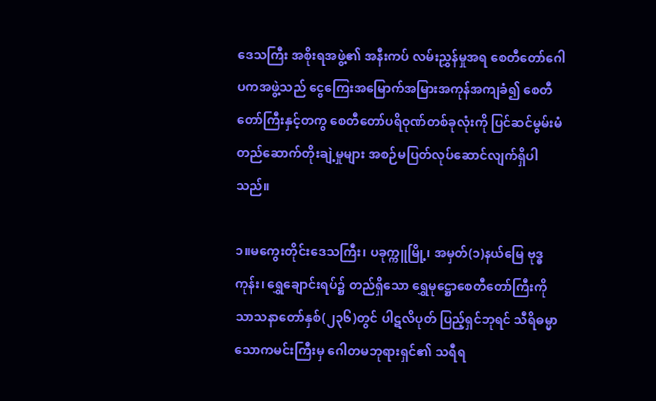ဒေသကြီး အစိုးရအဖွဲ့၏ အနီးကပ် လမ်းညွှန်မှုအရ စေတီတော်ဂေါပကအဖွဲ့သည် ငွေကြေးအမြောက်အမြားအကုန်အကျခံ၍ စေတီတော်ကြီးနှင့်တကွ စေတီတော်ပရိဝုဏ်တစ်ခုလုံးကို ပြင်ဆင်မွမ်းမံ တည်ဆောက်တိုးချဲ့မှုများ အစဉ်မပြတ်လုပ်ဆောင်လျက်ရှိပါသည်။

၁။မကွေးတိုင်းဒေသကြီး၊ ပခုက္ကူမြို့၊ အမှတ်(၁)နယ်မြေ ဗုဒ္ဓကုန်း၊ ရွှေချောင်းရပ်၌ တည်ရှိသော ရွှေမုဋ္ဌောစေတီတော်ကြီးကို သာသနာတော်နှစ်(၂၃၆)တွင် ပါဋလိပုတ် ပြည့်ရှင်ဘုရင် သီရိဓမ္မာသောကမင်းကြီးမှ ဂေါတမဘုရားရှင်၏ သရီရ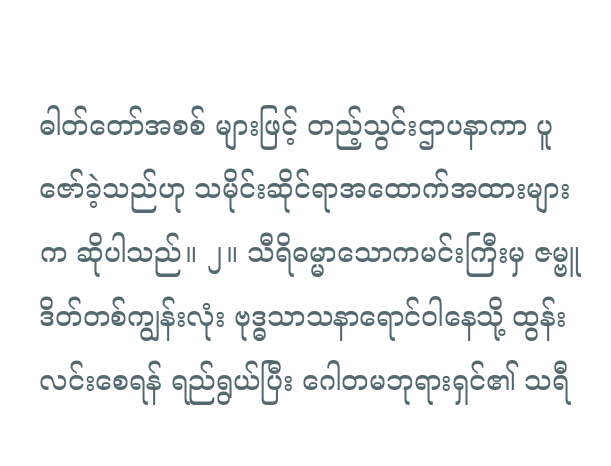ဓါတ်တော်အစစ် များဖြင့် တည့်သွင်းဌာပနာကာ ပူဇော်ခဲ့သည်ဟု သမိုင်းဆိုင်ရာအထောက်အထားများက ဆိုပါသည်။ ၂။ သီရိဓမ္မာသောကမင်းကြီးမှ ဇမ္ဗူဒိတ်တစ်ကျွန်းလုံး ဗုဒ္ဓသာသနာရောင်ဝါနေသို့ ထွန်းလင်းစေရန် ရည်ရွယ်ပြီး ဂေါတမဘုရားရှင်၏ သရီ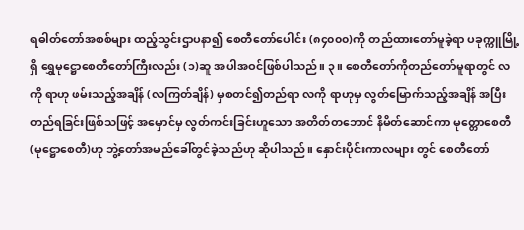ရဓါတ်တော်အစစ်များ ထည့်သွင်းဌာပနာ၍ စေတီတော်ပေါင်း (၈၄၀၀၀)ကို တည်ထားတော်မူခဲ့ရာ ပခုက္ကူမြို့ရှိ ရွှေမုဋ္ဌောစေတီတော်ကြီးလည်း (၁)ဆူ အပါအဝင်ဖြစ်ပါသည်။ ၃။ စေတီတော်ကိုတည်တော်မူရာတွင် လကို ရာဟု ဖမ်းသည့်အချိန် (လကြတ်ချိန်) မှစတင်၍တည်ရာ လကို ရာဟုမှ လွတ်မြောက်သည့်အချိန် အပြီးတည်ရခြင်းဖြစ်သဖြင့် အမှောင်မှ လွတ်ကင်းခြင်းဟူသော အတိတ်တဘောင် နိမိတ်ဆောင်ကာ မုတ္တောစေတီ (မုဋ္ဌောစေတီ)ဟု ဘွဲ့တော်အမည်ခေါ်တွင်ခဲ့သည်ဟု ဆိုပါသည်။ နှောင်းပိုင်းကာလများ တွင် စေတီတော်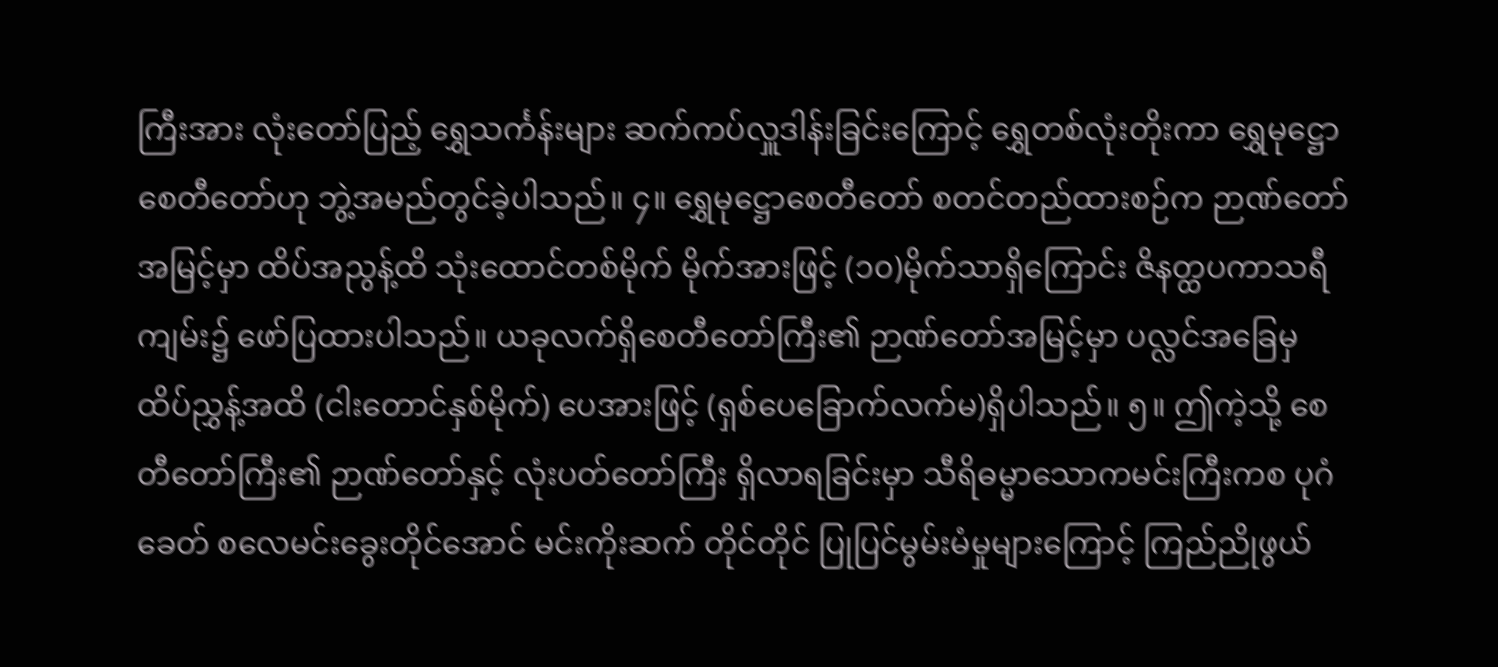ကြီးအား လုံးတော်ပြည့် ရွှေသင်္ကန်းများ ဆက်ကပ်လှူဒါန်းခြင်းကြောင့် ရွှေတစ်လုံးတိုးကာ ရွှေမုဋ္ဌောစေတီတော်ဟု ဘွဲ့အမည်တွင်ခဲ့ပါသည်။ ၄။ ရွှေမုဋ္ဌောစေတီတော် စတင်တည်ထားစဉ်က ဉာဏ်တော်အမြင့်မှာ ထိပ်အညွန့်ထိ သုံးထောင်တစ်မိုက် မိုက်အားဖြင့် (၁၀)မိုက်သာရှိကြောင်း ဇိနတ္ထပကာသရီကျမ်း၌ ဖော်ပြထားပါသည်။ ယခုလက်ရှိစေတီတော်ကြီး၏ ဉာဏ်တော်အမြင့်မှာ ပလ္လင်အခြေမှ ထိပ်ညွှန့်အထိ (ငါးတောင်နှစ်မိုက်) ပေအားဖြင့် (ရှစ်ပေခြောက်လက်မ)ရှိပါသည်။ ၅။ ဤကဲ့သို့ စေတီတော်ကြီး၏ ဉာဏ်တော်နှင့် လုံးပတ်တော်ကြီး ရှိလာရခြင်းမှာ သီရိဓမ္မာသောကမင်းကြီးကစ ပုဂံခေတ် စလေမင်းခွေးတိုင်အောင် မင်းကိုးဆက် တိုင်တိုင် ပြုပြင်မွမ်းမံမှုများကြောင့် ကြည်ညိုဖွယ်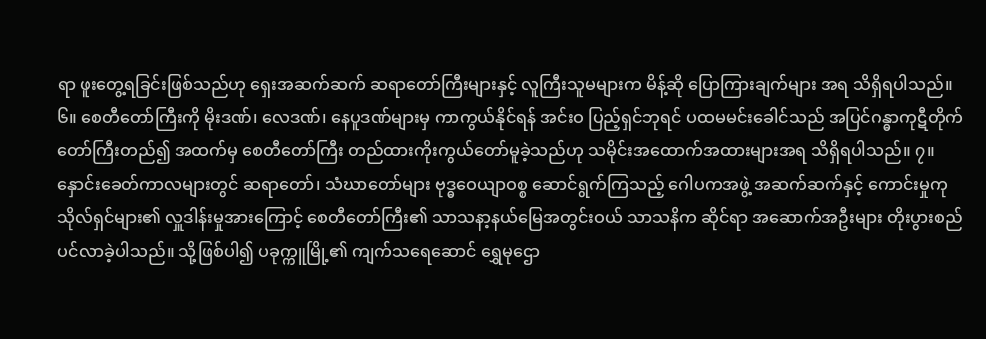ရာ ဖူးတွေ့ရခြင်းဖြစ်သည်ဟု ရှေးအဆက်ဆက် ဆရာတော်ကြီးများနှင့် လူကြီးသူမများက မိန့်ဆို ပြောကြားချက်များ အရ သိရှိရပါသည်။ ၆။ စေတီတော်ကြီးကို မိုးဒဏ်၊ လေဒဏ်၊ နေပူဒဏ်များမှ ကာကွယ်နိုင်ရန် အင်းဝ ပြည့်ရှင်ဘုရင် ပထမမင်းခေါင်သည် အပြင်ဂန္ဓာကုဋီတိုက်တော်ကြီးတည်၍ အထက်မှ စေတီတော်ကြီး တည်ထားကိုးကွယ်တော်မူခဲ့သည်ဟု သမိုင်းအထောက်အထားများအရ သိရှိရပါသည်။ ၇။ နှောင်းခေတ်ကာလများတွင် ဆရာတော်၊ သံဃာတော်များ ဗုဒ္ဓဝေယျာဝစ္စ ဆောင်ရွက်ကြသည့် ဂေါပကအဖွဲ့ အဆက်ဆက်နှင့် ကောင်းမှုကုသိုလ်ရှင်များ၏ လှူဒါန်းမှုအားကြောင့် စေတီတော်ကြီး၏ သာသနာ့နယ်မြေအတွင်းဝယ် သာသနိက ဆိုင်ရာ အဆောက်အဦးများ တိုးပွားစည်ပင်လာခဲ့ပါသည်။ သို့ဖြစ်ပါ၍ ပခုက္ကူမြို့၏ ကျက်သရေဆောင် ရွှေမုဌော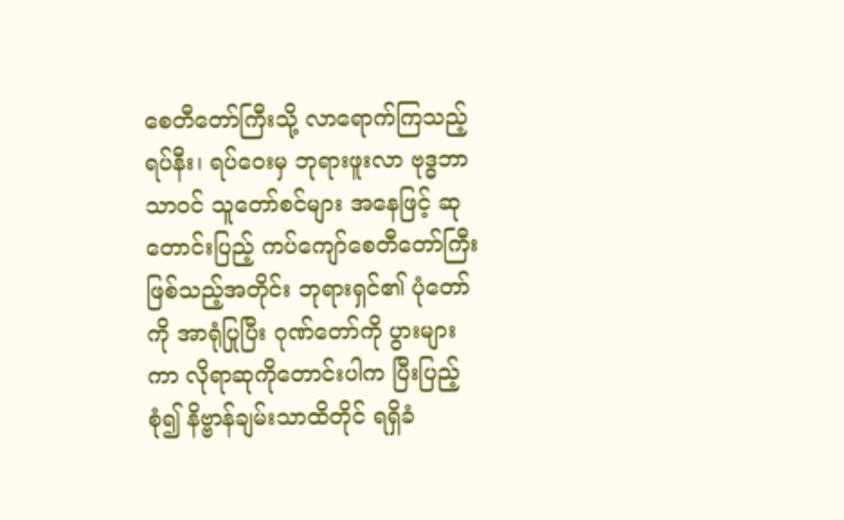စေတီတော်ကြီးသို့ လာရောက်ကြသည့် ရပ်နီး၊ ရပ်ဝေးမှ ဘုရားဖူးလာ ဗုဒ္ဓဘာသာဝင် သူတော်စင်များ အနေဖြင့် ဆုတောင်းပြည့် ကပ်ကျော်စေတီတော်ကြီး ဖြစ်သည့်အတိုင်း ဘုရားရှင်၏ ပုံတော်ကို အာရုံပြုပြီး ဂုဏ်တော်ကို ပွားများကာ လိုရာဆုကိုတောင်းပါက ပြီးပြည့်စုံ၍ နိဗ္ဗာန်ချမ်းသာထိတိုင် ရရှိခံ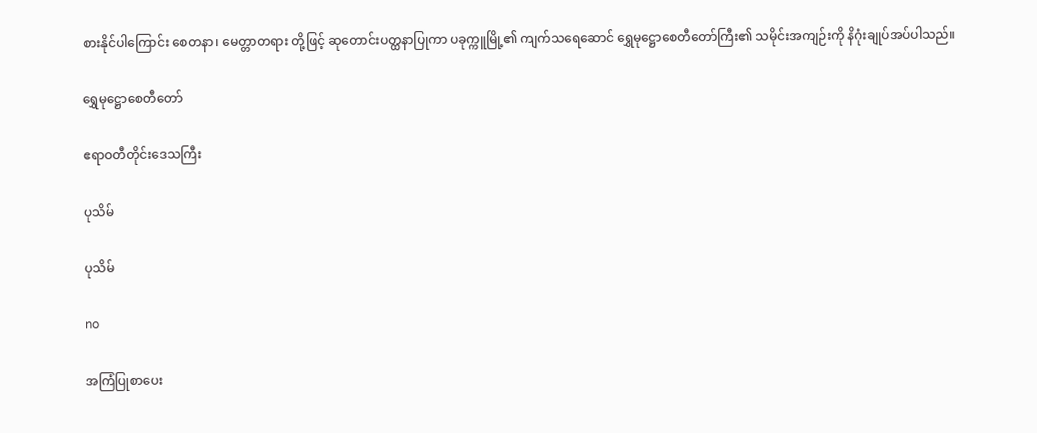စားနိုင်ပါကြောင်း စေတနာ၊ မေတ္တာတရား တို့ဖြင့် ဆုတောင်းပတ္ထနာပြုကာ ပခုက္ကူမြို့၏ ကျက်သရေဆောင် ရွှေမုဋ္ဌောစေတီတော်ကြီး၏ သမိုင်းအကျဉ်းကို နိဂုံးချုပ်အပ်ပါသည်။

ရွှေမု‌ဋ္ဌောစေတီတော်

ဧရာဝတီတိုင်းဒေသကြီး

ပုသိမ်

ပုသိမ်

no

အကြံပြုစာပေး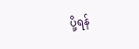ပို့ရန်